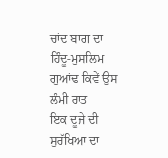ਚਾਂਦ ਬਾਗ ਦਾ ਹਿੰਦੂ-ਮੁਸਲਿਮ ਗੁਆਂਢ ਕਿਵੇਂ ਉਸ ਲੰਮੀ ਰਾਤ
ਇਕ ਦੂਜੇ ਦੀ ਸੁਰੱਖਿਆ ਦਾ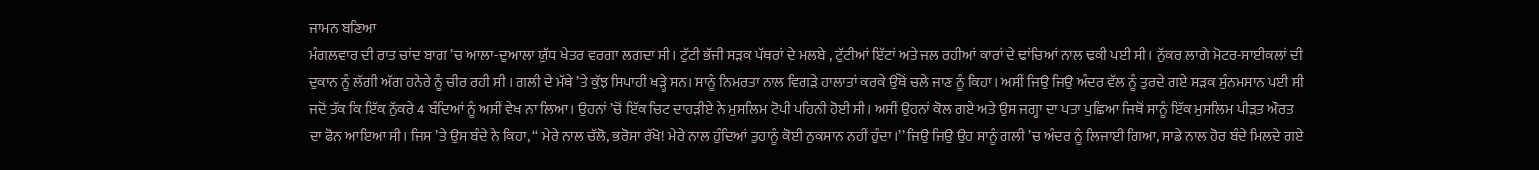ਜਾਮਨ ਬਣਿਆ
ਮੰਗਲਵਾਰ ਦੀ ਰਾਤ ਚਾਂਦ ਬਾਗ ’ਚ ਆਲਾ-ਦੁਆਲਾ ਯੁੱਧ ਖੇਤਰ ਵਰਗਾ ਲਗਦਾ ਸੀ। ਟੁੱਟੀ ਭੱਜੀ ਸੜਕ ਪੱਥਰਾਂ ਦੇ ਮਲਬੇ , ਟੁੱਟੀਆਂ ਇੱਟਾਂ ਅਤੇ ਜਲ ਰਹੀਆਂ ਕਾਰਾਂ ਦੇ ਢਾਂਚਿਆਂ ਨਾਲ ਢਕੀ ਪਈ ਸੀ। ਨੁੱਕਰ ਲਾਗੇ ਮੋਟਰ-ਸਾਈਕਲਾਂ ਦੀ ਦੁਕਾਨ ਨੂੰ ਲੱਗੀ ਅੱਗ ਹਨੇਰੇ ਨੂੰ ਚੀਰ ਰਹੀ ਸੀ । ਗਲੀ ਦੇ ਮੱਥੇ ’ਤੇ ਕੁੱਝ ਸਿਪਾਹੀ ਖੜ੍ਹੇ ਸਨ। ਸਾਨੂੰ ਨਿਮਰਤਾ ਨਾਲ ਵਿਗੜੇ ਹਾਲਾਤਾਂ ਕਰਕੇ ਉੱਥੋਂ ਚਲੇ ਜਾਣ ਨੂੰ ਕਿਹਾ। ਅਸੀਂ ਜਿਉ ਜਿਉ ਅੰਦਰ ਵੱਲ ਨੂੰ ਤੁਰਦੇ ਗਏ ਸੜਕ ਸੁੰਨਮਸਾਨ ਪਈ ਸੀ ਜਦੋਂ ਤੱਕ ਕਿ ਇੱਕ ਨੁੱਕਰੇ 4 ਬੰਦਿਆਂ ਨੂੰ ਅਸੀਂ ਵੇਖ ਨਾ ਲਿਆ। ਉਹਨਾਂ ’ਚੋਂ ਇੱਕ ਚਿਟ ਦਾਹੜੀਏ ਨੇ ਮੁਸਲਿਮ ਟੋਪੀ ਪਹਿਨੀ ਹੋਈ ਸੀ। ਅਸੀਂ ਉਹਨਾਂ ਕੋਲ ਗਏ ਅਤੇ ਉਸ ਜਗ੍ਹਾ ਦਾ ਪਤਾ ਪੁਛਿਆ ਜਿਥੋਂ ਸਾਨੂੰ ਇੱਕ ਮੁਸਲਿਮ ਪੀੜਤ ਔਰਤ ਦਾ ਫੋਨ ਆਇਆ ਸੀ। ਜਿਸ ’ਤੇ ਉਸ ਬੰਦੇ ਨੇ ਕਿਹਾ, ‘‘ ਮੇਰੇ ਨਾਲ ਚੱਲੋ, ਭਰੋਸਾ ਰੱਖੋ! ਮੇਰੇ ਨਾਲ ਹੁੰਦਿਆਂ ਤੁਹਾਨੂੰ ਕੋਈ ਨੁਕਸਾਨ ਨਹੀਂ ਹੁੰਦਾ।’’ ਜਿਉ ਜਿਉ ਉਹ ਸਾਨੂੰ ਗਲੀ ’ਚ ਅੰਦਰ ਨੂੰ ਲਿਜਾਈ ਗਿਆ, ਸਾਡੇ ਨਾਲ ਹੋਰ ਬੰਦੇ ਮਿਲਦੇ ਗਏ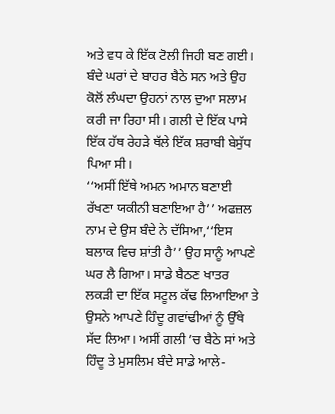ਅਤੇ ਵਧ ਕੇ ਇੱਕ ਟੋਲੀ ਜਿਹੀ ਬਣ ਗਈ। ਬੰਦੇ ਘਰਾਂ ਦੇ ਬਾਹਰ ਬੈਠੇ ਸਨ ਅਤੇ ਉਹ ਕੋਲੋਂ ਲੰਘਦਾ ਉਹਨਾਂ ਨਾਲ ਦੁਆ ਸਲਾਮ ਕਰੀ ਜਾ ਰਿਹਾ ਸੀ। ਗਲੀ ਦੇ ਇੱਕ ਪਾਸੇ ਇੱਕ ਹੱਥ ਰੇਹੜੇ ਥੱਲੇ ਇੱਕ ਸ਼ਰਾਬੀ ਬੇਸੁੱਧ ਪਿਆ ਸੀ।
‘‘ਅਸੀਂ ਇੱਥੇ ਅਮਨ ਅਮਾਨ ਬਣਾਈ ਰੱਖਣਾ ਯਕੀਨੀ ਬਣਾਇਆ ਹੈ’’ ਅਫਜ਼ਲ ਨਾਮ ਦੇ ਉਸ ਬੰਦੇ ਨੇ ਦੱਸਿਆ,‘‘ਇਸ ਬਲਾਕ ਵਿਚ ਸ਼ਾਂਤੀ ਹੈ’’ ਉਹ ਸਾਨੂੰ ਆਪਣੇ ਘਰ ਲੈ ਗਿਆ। ਸਾਡੇ ਬੈਠਣ ਖਾਤਰ ਲਕੜੀ ਦਾ ਇੱਕ ਸਟੂਲ ਕੱਢ ਲਿਆਇਆ ਤੇ ਉਸਨੇ ਆਪਣੇ ਹਿੰਦੂ ਗਵਾਂਢੀਆਂ ਨੂੰ ਉੱਥੇ ਸੱਦ ਲਿਆ। ਅਸੀਂ ਗਲੀ ’ਚ ਬੈਠੇ ਸਾਂ ਅਤੇ ਹਿੰਦੂ ਤੇ ਮੁਸਲਿਮ ਬੰਦੇ ਸਾਡੇ ਆਲੇ-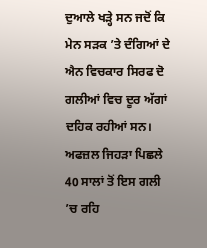ਦੁਆਲੇ ਖੜ੍ਹੇ ਸਨ ਜਦੋਂ ਕਿ ਮੇਨ ਸੜਕ ’ਤੇ ਦੰਗਿਆਂ ਦੇ ਐਨ ਵਿਚਕਾਰ ਸਿਰਫ ਦੋ ਗਲੀਆਂ ਵਿਚ ਦੂਰ ਅੱਗਾਂ ਦਹਿਕ ਰਹੀਆਂ ਸਨ।
ਅਫਜ਼ਲ ਜਿਹੜਾ ਪਿਛਲੇ 40 ਸਾਲਾਂ ਤੋਂ ਇਸ ਗਲੀ ’ਚ ਰਹਿ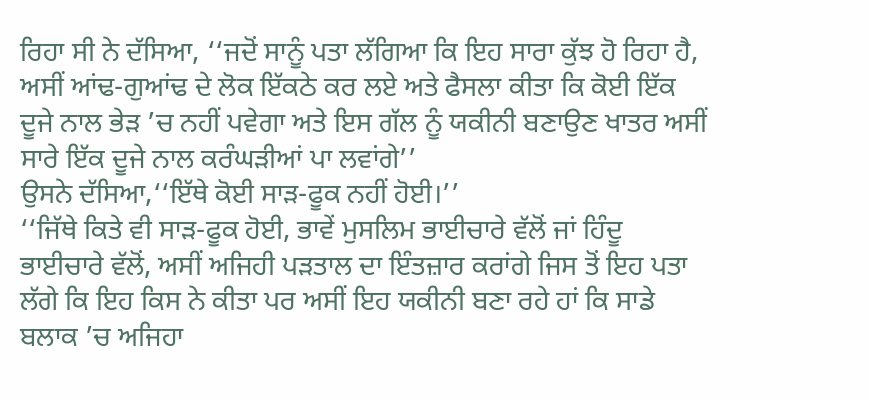ਰਿਹਾ ਸੀ ਨੇ ਦੱਸਿਆ, ‘‘ਜਦੋਂ ਸਾਨੂੰ ਪਤਾ ਲੱਗਿਆ ਕਿ ਇਹ ਸਾਰਾ ਕੁੱਝ ਹੋ ਰਿਹਾ ਹੈ, ਅਸੀਂ ਆਂਢ-ਗੁਆਂਢ ਦੇ ਲੋਕ ਇੱਕਠੇ ਕਰ ਲਏ ਅਤੇ ਫੈਸਲਾ ਕੀਤਾ ਕਿ ਕੋਈ ਇੱਕ ਦੂਜੇ ਨਾਲ ਭੇੜ ’ਚ ਨਹੀਂ ਪਵੇਗਾ ਅਤੇ ਇਸ ਗੱਲ ਨੂੰ ਯਕੀਨੀ ਬਣਾਉਣ ਖਾਤਰ ਅਸੀਂ ਸਾਰੇ ਇੱਕ ਦੂਜੇ ਨਾਲ ਕਰੰਘੜੀਆਂ ਪਾ ਲਵਾਂਗੇ’’
ਉਸਨੇ ਦੱਸਿਆ,‘‘ਇੱਥੇ ਕੋਈ ਸਾੜ-ਫੂਕ ਨਹੀਂ ਹੋਈ।’’
‘‘ਜਿੱਥੇ ਕਿਤੇ ਵੀ ਸਾੜ-ਫੂਕ ਹੋਈ, ਭਾਵੇਂ ਮੁਸਲਿਮ ਭਾਈਚਾਰੇ ਵੱਲੋਂ ਜਾਂ ਹਿੰਦੂ ਭਾਈਚਾਰੇ ਵੱਲੋਂ, ਅਸੀਂ ਅਜਿਹੀ ਪੜਤਾਲ ਦਾ ਇੰਤਜ਼ਾਰ ਕਰਾਂਗੇ ਜਿਸ ਤੋਂ ਇਹ ਪਤਾ ਲੱਗੇ ਕਿ ਇਹ ਕਿਸ ਨੇ ਕੀਤਾ ਪਰ ਅਸੀਂ ਇਹ ਯਕੀਨੀ ਬਣਾ ਰਹੇ ਹਾਂ ਕਿ ਸਾਡੇ ਬਲਾਕ ’ਚ ਅਜਿਹਾ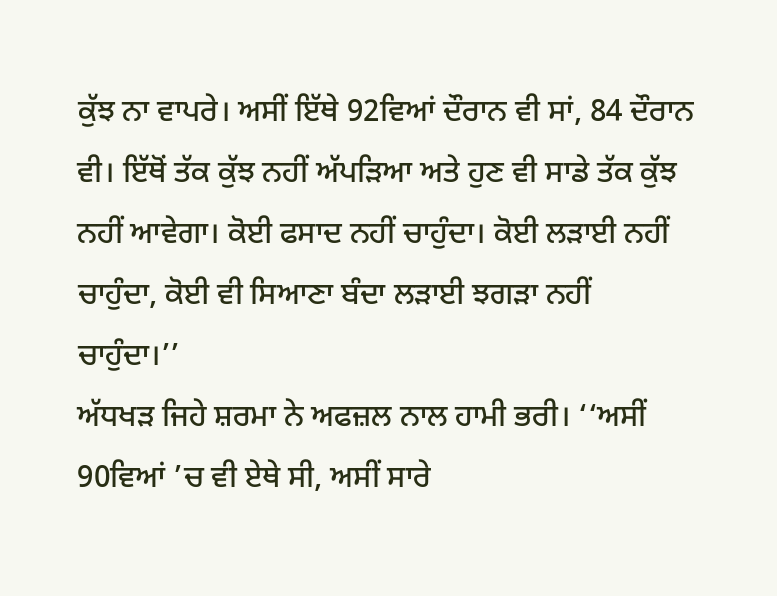ਕੁੱਝ ਨਾ ਵਾਪਰੇ। ਅਸੀਂ ਇੱਥੇ 92ਵਿਆਂ ਦੌਰਾਨ ਵੀ ਸਾਂ, 84 ਦੌਰਾਨ ਵੀ। ਇੱਥੋਂ ਤੱਕ ਕੁੱਝ ਨਹੀਂ ਅੱਪੜਿਆ ਅਤੇ ਹੁਣ ਵੀ ਸਾਡੇ ਤੱਕ ਕੁੱਝ ਨਹੀਂ ਆਵੇਗਾ। ਕੋਈ ਫਸਾਦ ਨਹੀਂ ਚਾਹੁੰਦਾ। ਕੋਈ ਲੜਾਈ ਨਹੀਂ ਚਾਹੁੰਦਾ, ਕੋਈ ਵੀ ਸਿਆਣਾ ਬੰਦਾ ਲੜਾਈ ਝਗੜਾ ਨਹੀਂ ਚਾਹੁੰਦਾ।’’
ਅੱਧਖੜ ਜਿਹੇ ਸ਼ਰਮਾ ਨੇ ਅਫਜ਼ਲ ਨਾਲ ਹਾਮੀ ਭਰੀ। ‘‘ਅਸੀਂ 90ਵਿਆਂ ’ਚ ਵੀ ਏਥੇ ਸੀ, ਅਸੀਂ ਸਾਰੇ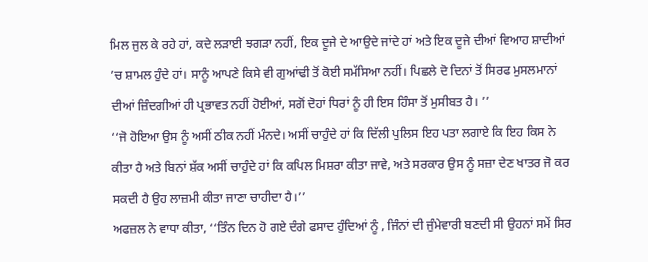ਮਿਲ ਜੁਲ ਕੇ ਰਹੇ ਹਾਂ, ਕਦੇ ਲੜਾਈ ਝਗੜਾ ਨਹੀਂ, ਇਕ ਦੂਜੇ ਦੇ ਆਉਦੇ ਜਾਂਦੇ ਹਾਂ ਅਤੇ ਇਕ ਦੂਜੇ ਦੀਆਂ ਵਿਆਹ ਸ਼ਾਦੀਆਂ ’ਚ ਸ਼ਾਮਲ ਹੁੰਦੇ ਹਾਂ। ਸਾਨੂੰ ਆਪਣੇ ਕਿਸੇ ਵੀ ਗੁਆਂਢੀ ਤੋਂ ਕੋਈ ਸਮੱਸਿਆ ਨਹੀਂ। ਪਿਛਲੇ ਦੋ ਦਿਨਾਂ ਤੋਂ ਸਿਰਫ ਮੁਸਲਮਾਨਾਂ ਦੀਆਂ ਜ਼ਿੰਦਗੀਆਂ ਹੀ ਪ੍ਰਭਾਵਤ ਨਹੀਂ ਹੋਈਆਂ, ਸਗੋਂ ਦੋਹਾਂ ਧਿਰਾਂ ਨੂੰ ਹੀ ਇਸ ਹਿੰਸਾ ਤੋਂ ਮੁਸੀਬਤ ਹੈ। ’’
‘‘ਜੋ ਹੋਇਆ ਉਸ ਨੂੰ ਅਸੀਂ ਠੀਕ ਨਹੀਂ ਮੰਨਦੇ। ਅਸੀਂ ਚਾਹੁੰਦੇ ਹਾਂ ਕਿ ਦਿੱਲੀ ਪੁਲਿਸ ਇਹ ਪਤਾ ਲਗਾਏ ਕਿ ਇਹ ਕਿਸ ਨੇ ਕੀਤਾ ਹੈ ਅਤੇ ਬਿਨਾਂ ਸ਼ੱਕ ਅਸੀਂ ਚਾਹੁੰਦੇ ਹਾਂ ਕਿ ਕਪਿਲ ਮਿਸ਼ਰਾ ਕੀਤਾ ਜਾਵੇ, ਅਤੇ ਸਰਕਾਰ ਉਸ ਨੂੰ ਸਜ਼ਾ ਦੇਣ ਖਾਤਰ ਜੋ ਕਰ ਸਕਦੀ ਹੈ ਉਹ ਲਾਜ਼ਮੀ ਕੀਤਾ ਜਾਣਾ ਚਾਹੀਦਾ ਹੈ।’’
ਅਫਜ਼ਲ ਨੇ ਵਾਧਾ ਕੀਤਾ, ‘‘ਤਿੰਨ ਦਿਨ ਹੋ ਗਏ ਦੰਗੇ ਫਸਾਦ ਹੁੰਦਿਆਂ ਨੂੰ , ਜਿੰਨਾਂ ਦੀ ਜੁੰਮੇਵਾਰੀ ਬਣਦੀ ਸੀ ਉਹਨਾਂ ਸਮੇਂ ਸਿਰ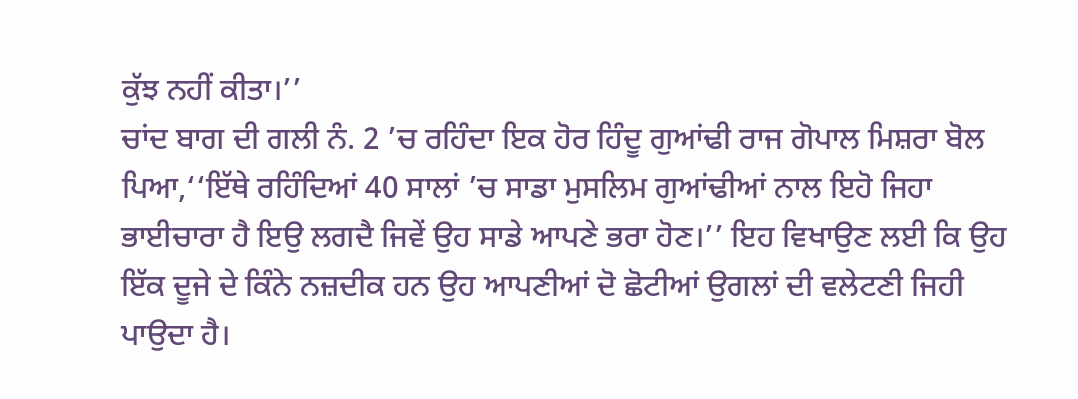ਕੁੱਝ ਨਹੀਂ ਕੀਤਾ।’’
ਚਾਂਦ ਬਾਗ ਦੀ ਗਲੀ ਨੰ. 2 ’ਚ ਰਹਿੰਦਾ ਇਕ ਹੋਰ ਹਿੰਦੂ ਗੁਆਂਢੀ ਰਾਜ ਗੋਪਾਲ ਮਿਸ਼ਰਾ ਬੋਲ ਪਿਆ,‘‘ਇੱਥੇ ਰਹਿੰਦਿਆਂ 40 ਸਾਲਾਂ ’ਚ ਸਾਡਾ ਮੁਸਲਿਮ ਗੁਆਂਢੀਆਂ ਨਾਲ ਇਹੋ ਜਿਹਾ ਭਾਈਚਾਰਾ ਹੈ ਇਉ ਲਗਦੈ ਜਿਵੇਂ ਉਹ ਸਾਡੇ ਆਪਣੇ ਭਰਾ ਹੋਣ।’’ ਇਹ ਵਿਖਾਉਣ ਲਈ ਕਿ ਉਹ ਇੱਕ ਦੂਜੇ ਦੇ ਕਿੰਨੇ ਨਜ਼ਦੀਕ ਹਨ ਉਹ ਆਪਣੀਆਂ ਦੋ ਛੋਟੀਆਂ ਉਗਲਾਂ ਦੀ ਵਲੇਟਣੀ ਜਿਹੀ ਪਾਉਦਾ ਹੈ।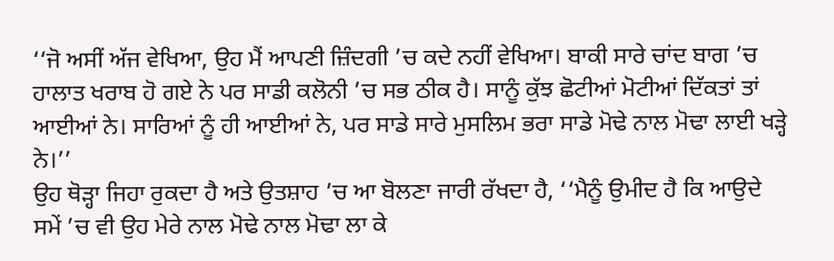‘‘ਜੋ ਅਸੀਂ ਅੱਜ ਵੇਖਿਆ, ਉਹ ਮੈਂ ਆਪਣੀ ਜ਼ਿੰਦਗੀ ’ਚ ਕਦੇ ਨਹੀਂ ਵੇਖਿਆ। ਬਾਕੀ ਸਾਰੇ ਚਾਂਦ ਬਾਗ ’ਚ ਹਾਲਾਤ ਖਰਾਬ ਹੋ ਗਏ ਨੇ ਪਰ ਸਾਡੀ ਕਲੋਨੀ ’ਚ ਸਭ ਠੀਕ ਹੈ। ਸਾਨੂੰ ਕੁੱਝ ਛੋਟੀਆਂ ਮੋਟੀਆਂ ਦਿੱਕਤਾਂ ਤਾਂ ਆਈਆਂ ਨੇ। ਸਾਰਿਆਂ ਨੂੰ ਹੀ ਆਈਆਂ ਨੇ, ਪਰ ਸਾਡੇ ਸਾਰੇ ਮੁਸਲਿਮ ਭਰਾ ਸਾਡੇ ਮੋਢੇ ਨਾਲ ਮੋਢਾ ਲਾਈ ਖੜ੍ਹੇ ਨੇ।’’
ਉਹ ਥੋੜ੍ਹਾ ਜਿਹਾ ਰੁਕਦਾ ਹੈ ਅਤੇ ਉਤਸ਼ਾਹ ’ਚ ਆ ਬੋਲਣਾ ਜਾਰੀ ਰੱਖਦਾ ਹੈ, ‘‘ਮੈਨੂੰ ਉਮੀਦ ਹੈ ਕਿ ਆਉਦੇ ਸਮੇਂ ’ਚ ਵੀ ਉਹ ਮੇਰੇ ਨਾਲ ਮੋਢੇ ਨਾਲ ਮੋਢਾ ਲਾ ਕੇ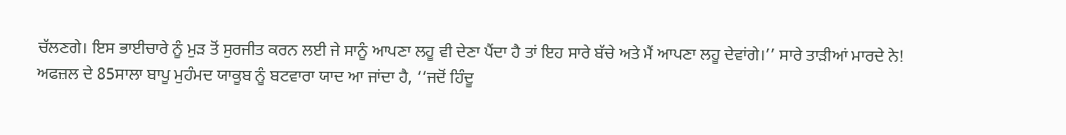ਚੱਲਣਗੇ। ਇਸ ਭਾਈਚਾਰੇ ਨੂੰ ਮੁੜ ਤੋਂ ਸੁਰਜੀਤ ਕਰਨ ਲਈ ਜੇ ਸਾਨੂੰ ਆਪਣਾ ਲਹੂ ਵੀ ਦੇਣਾ ਪੈਂਦਾ ਹੈ ਤਾਂ ਇਹ ਸਾਰੇ ਬੱਚੇ ਅਤੇ ਮੈਂ ਆਪਣਾ ਲਹੂ ਦੇਵਾਂਗੇ।’’ ਸਾਰੇ ਤਾੜੀਆਂ ਮਾਰਦੇ ਨੇ!
ਅਫਜ਼ਲ ਦੇ 85ਸਾਲਾ ਬਾਪੂ ਮੁਹੰਮਦ ਯਾਕੂਬ ਨੂੰ ਬਟਵਾਰਾ ਯਾਦ ਆ ਜਾਂਦਾ ਹੈ, ‘‘ਜਦੋਂ ਹਿੰਦੂ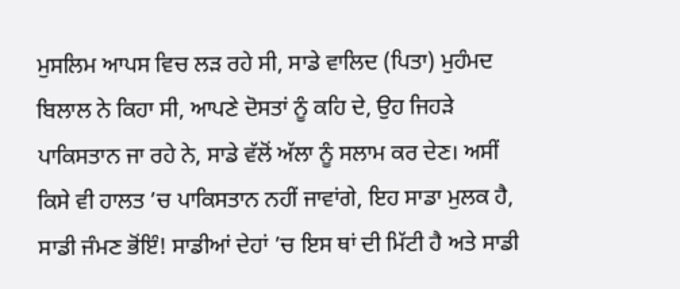ਮੁਸਲਿਮ ਆਪਸ ਵਿਚ ਲੜ ਰਹੇ ਸੀ, ਸਾਡੇ ਵਾਲਿਦ (ਪਿਤਾ) ਮੁਹੰਮਦ ਬਿਲਾਲ ਨੇ ਕਿਹਾ ਸੀ, ਆਪਣੇ ਦੋਸਤਾਂ ਨੂੰ ਕਹਿ ਦੇ, ਉਹ ਜਿਹੜੇ ਪਾਕਿਸਤਾਨ ਜਾ ਰਹੇ ਨੇ, ਸਾਡੇ ਵੱਲੋਂ ਅੱਲਾ ਨੂੰ ਸਲਾਮ ਕਰ ਦੇਣ। ਅਸੀਂ ਕਿਸੇ ਵੀ ਹਾਲਤ ’ਚ ਪਾਕਿਸਤਾਨ ਨਹੀਂ ਜਾਵਾਂਗੇ, ਇਹ ਸਾਡਾ ਮੁਲਕ ਹੈ, ਸਾਡੀ ਜੰਮਣ ਭੋਂਇੰ! ਸਾਡੀਆਂ ਦੇਹਾਂ ’ਚ ਇਸ ਥਾਂ ਦੀ ਮਿੱਟੀ ਹੈ ਅਤੇ ਸਾਡੀ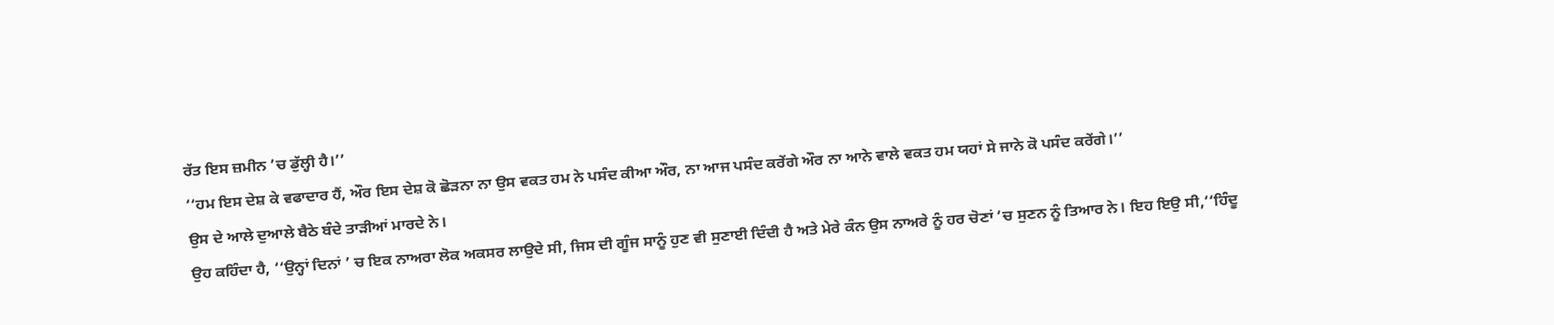ਰੱਤ ਇਸ ਜ਼ਮੀਨ ’ਚ ਡੁੱਲ੍ਹੀ ਹੈ।’’
‘‘ਹਮ ਇਸ ਦੇਸ਼ ਕੇ ਵਫਾਦਾਰ ਹੈਂ, ਔਰ ਇਸ ਦੇਸ਼ ਕੋ ਛੋੜਨਾ ਨਾ ਉਸ ਵਕਤ ਹਮ ਨੇ ਪਸੰਦ ਕੀਆ ਔਰ, ਨਾ ਆਜ ਪਸੰਦ ਕਰੇਂਗੇ ਔਰ ਨਾ ਆਨੇ ਵਾਲੇ ਵਕਤ ਹਮ ਯਹਾਂ ਸੇ ਜਾਨੇ ਕੋ ਪਸੰਦ ਕਰੇਂਗੇ।’’
ਉਸ ਦੇ ਆਲੇ ਦੁਆਲੇ ਬੈਠੇ ਬੰਦੇ ਤਾੜੀਆਂ ਮਾਰਦੇ ਨੇ।
ਉਹ ਕਹਿੰਦਾ ਹੈ, ‘‘ਉਨ੍ਹਾਂ ਦਿਨਾਂ ’ ਚ ਇਕ ਨਾਅਰਾ ਲੋਕ ਅਕਸਰ ਲਾਉਦੇ ਸੀ, ਜਿਸ ਦੀ ਗੂੰਜ ਸਾਨੂੰ ਹੁਣ ਵੀ ਸੁਣਾਈ ਦਿੰਦੀ ਹੈ ਅਤੇ ਮੇਰੇ ਕੰਨ ਉਸ ਨਾਅਰੇ ਨੂੰ ਹਰ ਚੋਣਾਂ ’ਚ ਸੁਣਨ ਨੂੰ ਤਿਆਰ ਨੇ। ਇਹ ਇਉ ਸੀ,‘‘ਹਿੰਦੂ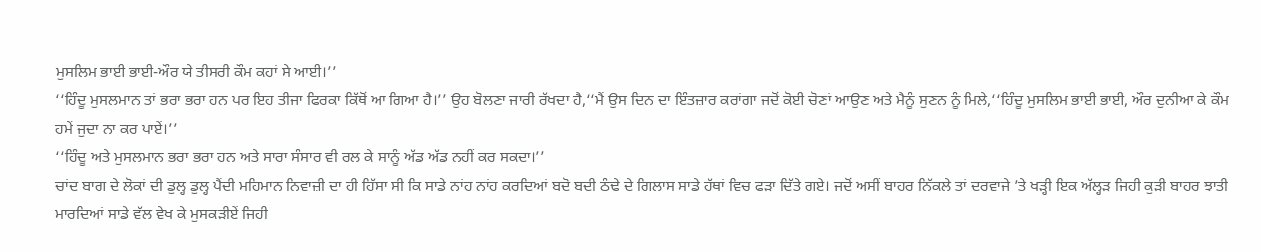ਮੁਸਲਿਮ ਭਾਈ ਭਾਈ-ਔਰ ਯੇ ਤੀਸਰੀ ਕੌਮ ਕਹਾਂ ਸੇ ਆਈ।’’
‘‘ਹਿੰਦੂ ਮੁਸਲਮਾਨ ਤਾਂ ਭਰਾ ਭਰਾ ਹਨ ਪਰ ਇਹ ਤੀਜਾ ਫਿਰਕਾ ਕਿੱਥੋਂ ਆ ਗਿਆ ਹੈ।’’ ਉਹ ਬੋਲਣਾ ਜਾਰੀ ਰੱਖਦਾ ਹੈ,‘‘ਮੈਂ ਉਸ ਦਿਨ ਦਾ ਇੰਤਜ਼ਾਰ ਕਰਾਂਗਾ ਜਦੋਂ ਕੋਈ ਚੋਣਾਂ ਆਉਣ ਅਤੇ ਮੈਨੂੰ ਸੁਣਨ ਨੂੰ ਮਿਲੇ,‘‘ਹਿੰਦੂ ਮੁਸਲਿਮ ਭਾਈ ਭਾਈ, ਔਰ ਦੁਨੀਆ ਕੇ ਕੌਮ ਹਮੇਂ ਜੁਦਾ ਨਾ ਕਰ ਪਾਏਂ।’’
‘‘ਹਿੰਦੂ ਅਤੇ ਮੁਸਲਮਾਨ ਭਰਾ ਭਰਾ ਹਨ ਅਤੇ ਸਾਰਾ ਸੰਸਾਰ ਵੀ ਰਲ ਕੇ ਸਾਨੂੰ ਅੱਡ ਅੱਡ ਨਹੀਂ ਕਰ ਸਕਦਾ।’’
ਚਾਂਦ ਬਾਗ ਦੇ ਲੋਕਾਂ ਦੀ ਡੁਲ੍ਹ ਡੁਲ੍ਹ ਪੈਂਦੀ ਮਹਿਮਾਨ ਨਿਵਾਜ਼ੀ ਦਾ ਹੀ ਹਿੱਸਾ ਸੀ ਕਿ ਸਾਡੇ ਨਾਂਹ ਨਾਂਹ ਕਰਦਿਆਂ ਬਦੋ ਬਦੀ ਠੰਢੇ ਦੇ ਗਿਲਾਸ ਸਾਡੇ ਹੱਥਾਂ ਵਿਚ ਫੜਾ ਦਿੱਤੇ ਗਏ। ਜਦੋਂ ਅਸੀਂ ਬਾਹਰ ਨਿੱਕਲੇ ਤਾਂ ਦਰਵਾਜੇ ’ਤੇ ਖੜ੍ਹੀ ਇਕ ਅੱਲ੍ਹੜ ਜਿਹੀ ਕੁੜੀ ਬਾਹਰ ਝਾਤੀ ਮਾਰਦਿਆਂ ਸਾਡੇ ਵੱਲ ਵੇਖ ਕੇ ਮੁਸਕੜੀਏਂ ਜਿਹੀ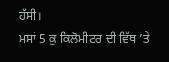ਹੱਸੀ।
ਮਸਾਂ 5 ਕੁ ਕਿਲੋਮੀਟਰ ਦੀ ਵਿੱਥ ’ਤੇ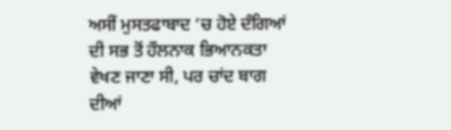ਅਸੀਂ ਮੁਸਤਫਾਬਾਦ ’ਚ ਹੋਏ ਦੰਗਿਆਂ ਦੀ ਸਭ ਤੋਂ ਹੌਲਨਾਕ ਭਿਆਨਕਤਾ ਵੇਖਣ ਜਾਣਾ ਸੀ, ਪਰ ਚਾਂਦ ਬਾਗ ਦੀਆਂ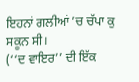ਇਹਨਾਂ ਗਲੀਆਂ ’ਚ ਚੱਪਾ ਕੁ ਸਕੂਨ ਸੀ।
(‘‘ਦ ਵਾਇਰ’’ ਦੀ ਇੱਕ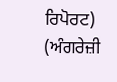ਰਿਪੋਰਟ)
(ਅੰਗਰੇਜ਼ੀ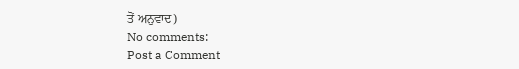ਤੋਂ ਅਨੁਵਾਦ)
No comments:
Post a Comment